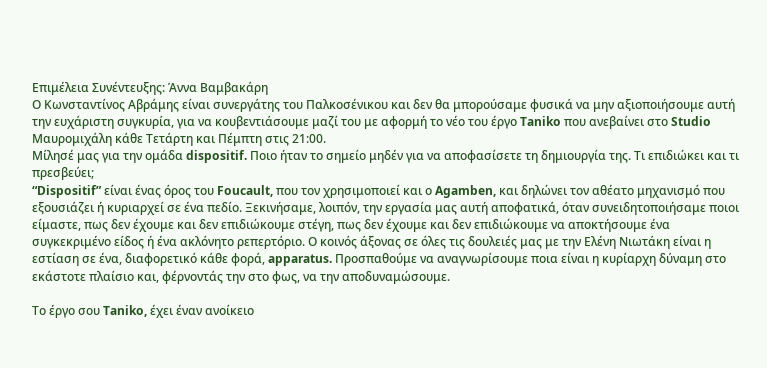Επιμέλεια Συνέντευξης: Άννα Βαμβακάρη
Ο Κωνσταντίνος Αβράμης είναι συνεργάτης του Παλκοσένικου και δεν θα μπορούσαμε φυσικά να μην αξιοποιήσουμε αυτή την ευχάριστη συγκυρία, για να κουβεντιάσουμε μαζί του με αφορμή το νέο του έργο Taniko που ανεβαίνει στο Studio Μαυρομιχάλη κάθε Τετάρτη και Πέμπτη στις 21:00.
Μίλησέ μας για την ομάδα dispositif. Ποιο ήταν το σημείο μηδέν για να αποφασίσετε τη δημιουργία της. Τι επιδιώκει και τι πρεσβεύει;
“Dispositif” είναι ένας όρος του Foucault, που τον χρησιμοποιεί και ο Agamben, και δηλώνει τον αθέατο μηχανισμό που εξουσιάζει ή κυριαρχεί σε ένα πεδίο. Ξεκινήσαμε, λοιπόν, την εργασία μας αυτή αποφατικά, όταν συνειδητοποιήσαμε ποιοι είμαστε, πως δεν έχουμε και δεν επιδιώκουμε στέγη, πως δεν έχουμε και δεν επιδιώκουμε να αποκτήσουμε ένα συγκεκριμένο είδος ή ένα ακλόνητο ρεπερτόριο. Ο κοινός άξονας σε όλες τις δουλειές μας με την Ελένη Νιωτάκη είναι η εστίαση σε ένα, διαφορετικό κάθε φορά, apparatus. Προσπαθούμε να αναγνωρίσουμε ποια είναι η κυρίαρχη δύναμη στο εκάστοτε πλαίσιο και, φέρνοντάς την στο φως, να την αποδυναμώσουμε.

Το έργο σου Taniko, έχει έναν ανοίκειο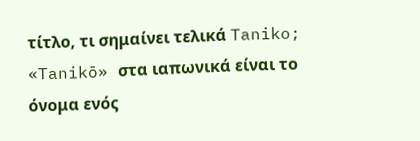τίτλο, τι σημαίνει τελικά Taniko;
«Tanikō» στα ιαπωνικά είναι το όνομα ενός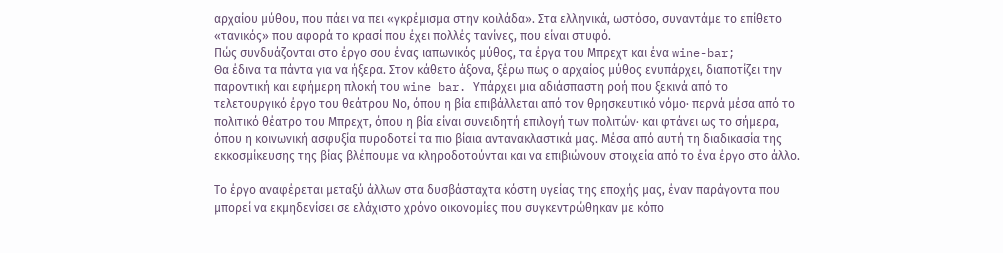αρχαίου μύθου, που πάει να πει «γκρέμισμα στην κοιλάδα». Στα ελληνικά, ωστόσο, συναντάμε το επίθετο «τανικός» που αφορά το κρασί που έχει πολλές τανίνες, που είναι στυφό.
Πώς συνδυάζονται στο έργο σου ένας ιαπωνικός μύθος, τα έργα του Μπρεχτ και ένα wine-bar;
Θα έδινα τα πάντα για να ήξερα. Στον κάθετο άξονα, ξέρω πως ο αρχαίος μύθος ενυπάρχει, διαποτίζει την παροντική και εφήμερη πλοκή του wine bar. Υπάρχει μια αδιάσπαστη ροή που ξεκινά από το τελετουργικό έργο του θεάτρου Νο, όπου η βία επιβάλλεται από τον θρησκευτικό νόμο· περνά μέσα από το πολιτικό θέατρο του Μπρεχτ, όπου η βία είναι συνειδητή επιλογή των πολιτών· και φτάνει ως το σήμερα, όπου η κοινωνική ασφυξία πυροδοτεί τα πιο βίαια αντανακλαστικά μας. Μέσα από αυτή τη διαδικασία της εκκοσμίκευσης της βίας βλέπουμε να κληροδοτούνται και να επιβιώνουν στοιχεία από το ένα έργο στο άλλο.

Το έργο αναφέρεται μεταξύ άλλων στα δυσβάσταχτα κόστη υγείας της εποχής μας, έναν παράγοντα που μπορεί να εκμηδενίσει σε ελάχιστο χρόνο οικονομίες που συγκεντρώθηκαν με κόπο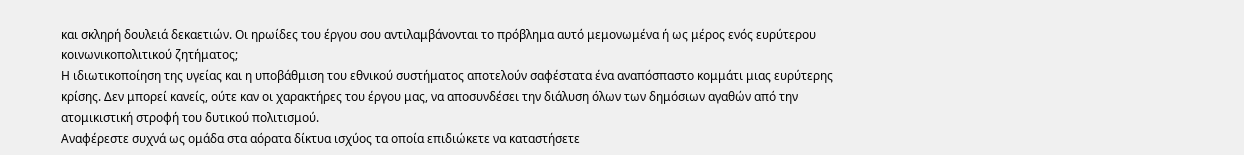και σκληρή δουλειά δεκαετιών. Οι ηρωίδες του έργου σου αντιλαμβάνονται το πρόβλημα αυτό μεμονωμένα ή ως μέρος ενός ευρύτερου κοινωνικοπολιτικού ζητήματος;
Η ιδιωτικοποίηση της υγείας και η υποβάθμιση του εθνικού συστήματος αποτελούν σαφέστατα ένα αναπόσπαστο κομμάτι μιας ευρύτερης κρίσης. Δεν μπορεί κανείς, ούτε καν οι χαρακτήρες του έργου μας, να αποσυνδέσει την διάλυση όλων των δημόσιων αγαθών από την ατομικιστική στροφή του δυτικού πολιτισμού.
Αναφέρεστε συχνά ως ομάδα στα αόρατα δίκτυα ισχύος τα οποία επιδιώκετε να καταστήσετε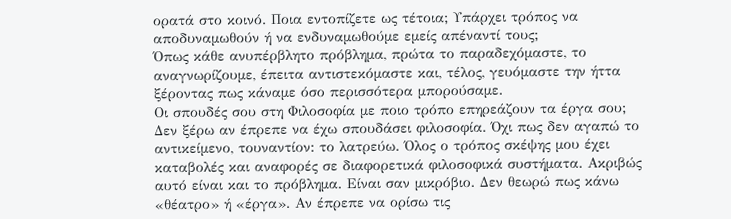ορατά στο κοινό. Ποια εντοπίζετε ως τέτοια; Υπάρχει τρόπος να αποδυναμωθούν ή να ενδυναμωθούμε εμείς απέναντί τους;
Όπως κάθε ανυπέρβλητο πρόβλημα, πρώτα το παραδεχόμαστε, το αναγνωρίζουμε, έπειτα αντιστεκόμαστε και, τέλος, γευόμαστε την ήττα ξέροντας πως κάναμε όσο περισσότερα μπορούσαμε.
Οι σπουδές σου στη Φιλοσοφία με ποιο τρόπο επηρεάζουν τα έργα σου;
Δεν ξέρω αν έπρεπε να έχω σπουδάσει φιλοσοφία. Όχι πως δεν αγαπώ το αντικείμενο, τουναντίον: το λατρεύω. Όλος ο τρόπος σκέψης μου έχει καταβολές και αναφορές σε διαφορετικά φιλοσοφικά συστήματα. Ακριβώς αυτό είναι και το πρόβλημα. Είναι σαν μικρόβιο. Δεν θεωρώ πως κάνω «θέατρο» ή «έργα». Αν έπρεπε να ορίσω τις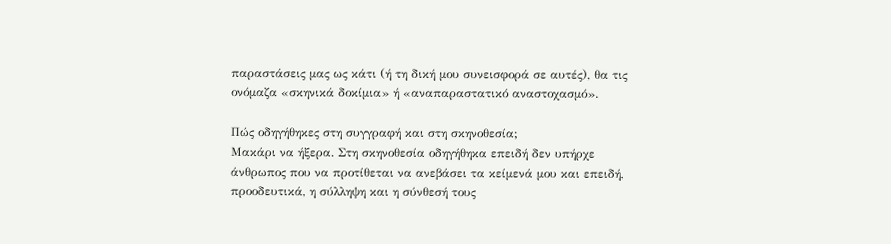παραστάσεις μας ως κάτι (ή τη δική μου συνεισφορά σε αυτές), θα τις ονόμαζα «σκηνικά δοκίμια» ή «αναπαραστατικό αναστοχασμό».

Πώς οδηγήθηκες στη συγγραφή και στη σκηνοθεσία;
Μακάρι να ήξερα. Στη σκηνοθεσία οδηγήθηκα επειδή δεν υπήρχε άνθρωπος που να προτίθεται να ανεβάσει τα κείμενά μου και επειδή, προοδευτικά, η σύλληψη και η σύνθεσή τους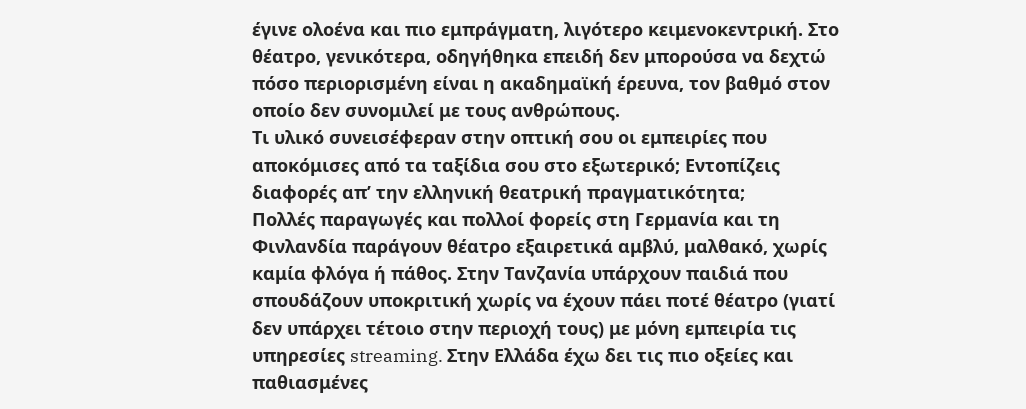έγινε ολοένα και πιο εμπράγματη, λιγότερο κειμενοκεντρική. Στο θέατρο, γενικότερα, οδηγήθηκα επειδή δεν μπορούσα να δεχτώ πόσο περιορισμένη είναι η ακαδημαϊκή έρευνα, τον βαθμό στον οποίο δεν συνομιλεί με τους ανθρώπους.
Τι υλικό συνεισέφεραν στην οπτική σου οι εμπειρίες που αποκόμισες από τα ταξίδια σου στο εξωτερικό; Εντοπίζεις διαφορές απ’ την ελληνική θεατρική πραγματικότητα;
Πολλές παραγωγές και πολλοί φορείς στη Γερμανία και τη Φινλανδία παράγουν θέατρο εξαιρετικά αμβλύ, μαλθακό, χωρίς καμία φλόγα ή πάθος. Στην Τανζανία υπάρχουν παιδιά που σπουδάζουν υποκριτική χωρίς να έχουν πάει ποτέ θέατρο (γιατί δεν υπάρχει τέτοιο στην περιοχή τους) με μόνη εμπειρία τις υπηρεσίες streaming. Στην Ελλάδα έχω δει τις πιο οξείες και παθιασμένες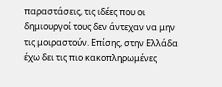παραστάσεις, τις ιδέες που οι δημιουργοί τους δεν άντεχαν να μην τις μοιραστούν. Επίσης, στην Ελλάδα έχω δει τις πιο κακοπληρωμένες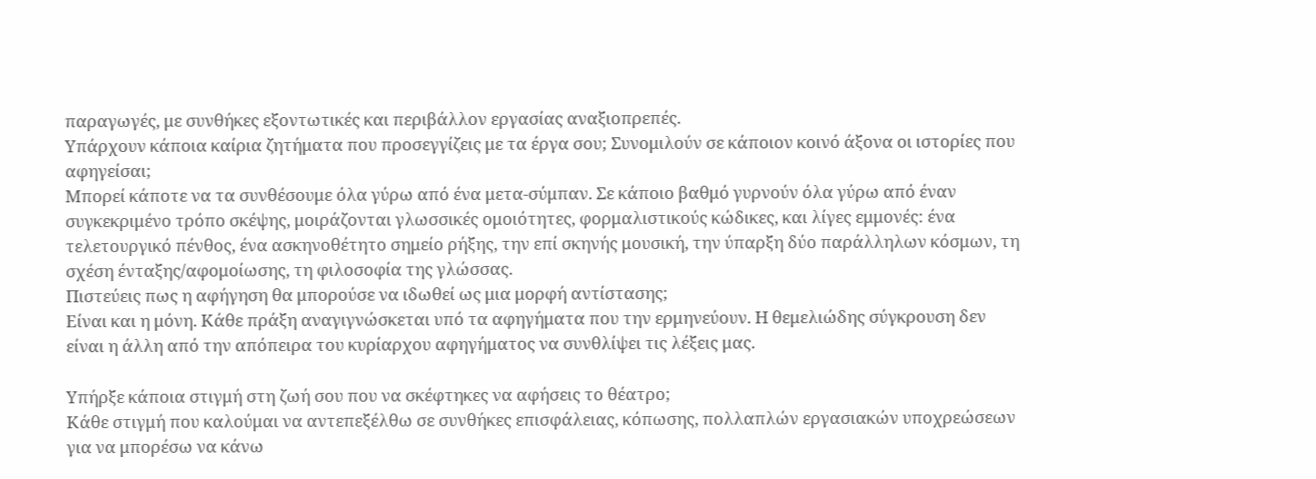παραγωγές, με συνθήκες εξοντωτικές και περιβάλλον εργασίας αναξιοπρεπές.
Υπάρχουν κάποια καίρια ζητήματα που προσεγγίζεις με τα έργα σου; Συνομιλούν σε κάποιον κοινό άξονα οι ιστορίες που αφηγείσαι;
Μπορεί κάποτε να τα συνθέσουμε όλα γύρω από ένα μετα-σύμπαν. Σε κάποιο βαθμό γυρνούν όλα γύρω από έναν συγκεκριμένο τρόπο σκέψης, μοιράζονται γλωσσικές ομοιότητες, φορμαλιστικούς κώδικες, και λίγες εμμονές: ένα τελετουργικό πένθος, ένα ασκηνοθέτητο σημείο ρήξης, την επί σκηνής μουσική, την ύπαρξη δύο παράλληλων κόσμων, τη σχέση ένταξης/αφομοίωσης, τη φιλοσοφία της γλώσσας.
Πιστεύεις πως η αφήγηση θα μπορούσε να ιδωθεί ως μια μορφή αντίστασης;
Είναι και η μόνη. Κάθε πράξη αναγιγνώσκεται υπό τα αφηγήματα που την ερμηνεύουν. Η θεμελιώδης σύγκρουση δεν είναι η άλλη από την απόπειρα του κυρίαρχου αφηγήματος να συνθλίψει τις λέξεις μας.

Υπήρξε κάποια στιγμή στη ζωή σου που να σκέφτηκες να αφήσεις το θέατρο;
Κάθε στιγμή που καλούμαι να αντεπεξέλθω σε συνθήκες επισφάλειας, κόπωσης, πολλαπλών εργασιακών υποχρεώσεων για να μπορέσω να κάνω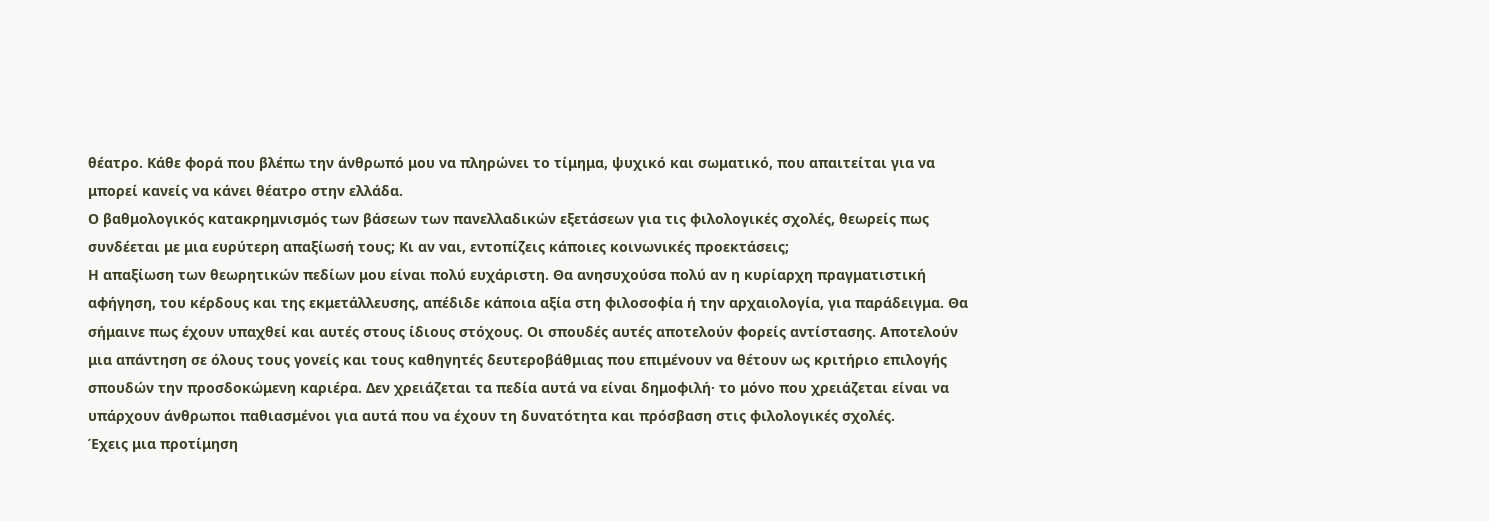θέατρο. Κάθε φορά που βλέπω την άνθρωπό μου να πληρώνει το τίμημα, ψυχικό και σωματικό, που απαιτείται για να μπορεί κανείς να κάνει θέατρο στην ελλάδα.
Ο βαθμολογικός κατακρημνισμός των βάσεων των πανελλαδικών εξετάσεων για τις φιλολογικές σχολές, θεωρείς πως συνδέεται με μια ευρύτερη απαξίωσή τους; Κι αν ναι, εντοπίζεις κάποιες κοινωνικές προεκτάσεις;
Η απαξίωση των θεωρητικών πεδίων μου είναι πολύ ευχάριστη. Θα ανησυχούσα πολύ αν η κυρίαρχη πραγματιστική αφήγηση, του κέρδους και της εκμετάλλευσης, απέδιδε κάποια αξία στη φιλοσοφία ή την αρχαιολογία, για παράδειγμα. Θα σήμαινε πως έχουν υπαχθεί και αυτές στους ίδιους στόχους. Οι σπουδές αυτές αποτελούν φορείς αντίστασης. Αποτελούν μια απάντηση σε όλους τους γονείς και τους καθηγητές δευτεροβάθμιας που επιμένουν να θέτουν ως κριτήριο επιλογής σπουδών την προσδοκώμενη καριέρα. Δεν χρειάζεται τα πεδία αυτά να είναι δημοφιλή· το μόνο που χρειάζεται είναι να υπάρχουν άνθρωποι παθιασμένοι για αυτά που να έχουν τη δυνατότητα και πρόσβαση στις φιλολογικές σχολές.
Έχεις μια προτίμηση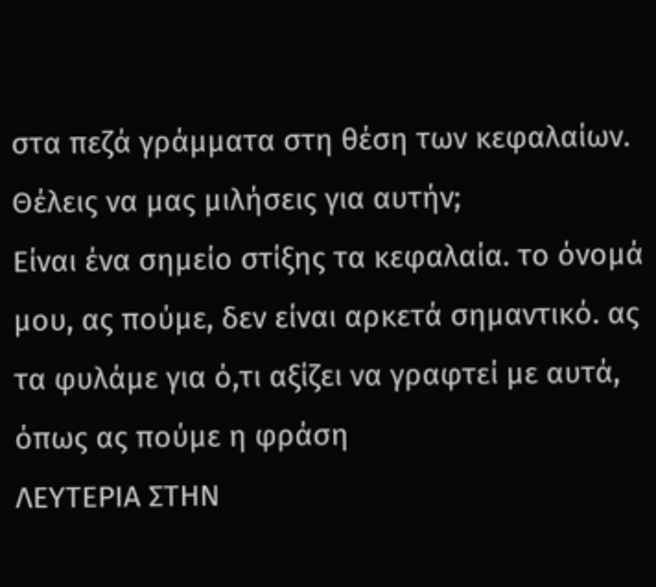στα πεζά γράμματα στη θέση των κεφαλαίων. Θέλεις να μας μιλήσεις για αυτήν;
Eίναι ένα σημείο στίξης τα κεφαλαία. το όνομά μου, ας πούμε, δεν είναι αρκετά σημαντικό. ας τα φυλάμε για ό,τι αξίζει να γραφτεί με αυτά, όπως ας πούμε η φράση
ΛΕΥΤΕΡΙΑ ΣΤΗΝ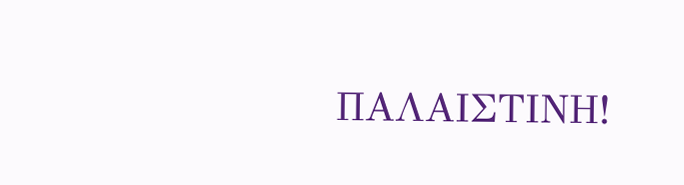ΠΑΛΑΙΣΤΙΝΗ!